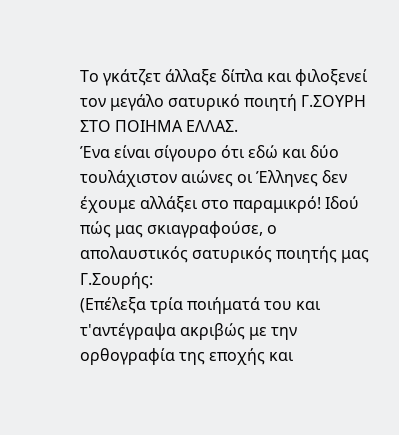Το γκάτζετ άλλαξε δίπλα και φιλοξενεί τον μεγάλο σατυρικό ποιητή Γ.ΣΟΥΡΗ ΣΤΟ ΠΟΙΗΜΑ ΕΛΛΑΣ.
Ένα είναι σίγουρο ότι εδώ και δύο τουλάχιστον αιώνες οι Έλληνες δεν έχουμε αλλάξει στο παραμικρό! Ιδού πώς μας σκιαγραφούσε, ο απολαυστικός σατυρικός ποιητής μας Γ.Σουρής:
(Επέλεξα τρία ποιήματά του και τ'αντέγραψα ακριβώς με την ορθογραφία της εποχής και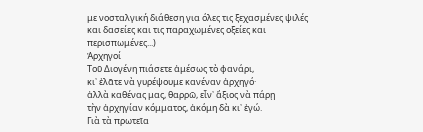με νοσταλγική διάθεση για όλες τις ξεχασμένες ψιλές και δασείες και τις παραχωμένες οξείες και περισπωμένες...)
Ἀρχηγοί
Τοῦ Διογένη πιάσετε ἀμέσως τὸ φανάρι,
κι᾿ ἐλᾶτε νὰ γυρέψουμε κανέναν ἀρχηγό·
ἀλλὰ καθένας μας, θαρρῶ, εἶν᾿ ἄξιος νὰ πάρῃ
τὴν ἀρχηγίαν κόμματος, ἀκόμη δὰ κι᾿ ἐγώ.
Γιὰ τὰ πρωτεῖα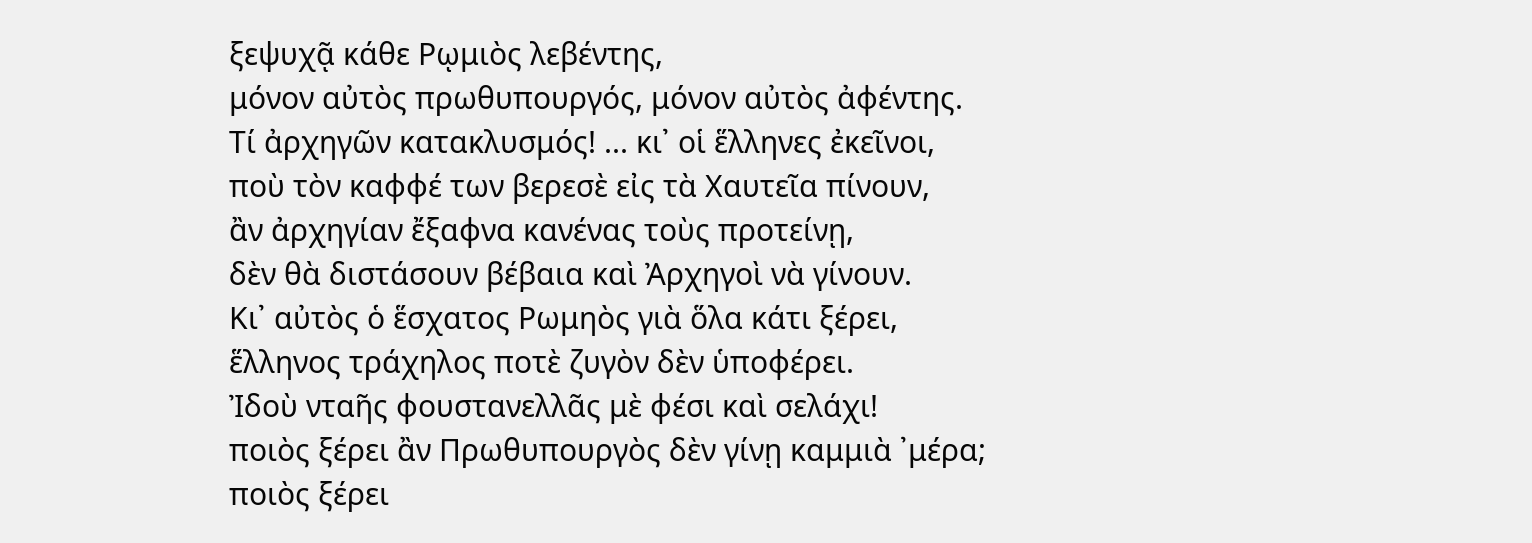ξεψυχᾷ κάθε Ρῳμιὸς λεβέντης,
μόνον αὐτὸς πρωθυπουργός, μόνον αὐτὸς ἀφέντης.
Τί ἀρχηγῶν κατακλυσμός! ... κι᾿ οἱ ἕλληνες ἐκεῖνοι,
ποὺ τὸν καφφέ των βερεσὲ εἰς τὰ Χαυτεῖα πίνουν,
ἂν ἀρχηγίαν ἔξαφνα κανένας τοὺς προτείνῃ,
δὲν θὰ διστάσουν βέβαια καὶ Ἀρχηγοὶ νὰ γίνουν.
Κι᾿ αὐτὸς ὁ ἕσχατος Ρωμηὸς γιὰ ὅλα κάτι ξέρει,
ἕλληνος τράχηλος ποτὲ ζυγὸν δὲν ὑποφέρει.
Ἰδοὺ νταῆς φουστανελλᾶς μὲ φέσι καὶ σελάχι!
ποιὸς ξέρει ἂν Πρωθυπουργὸς δὲν γίνῃ καμμιὰ ᾿μέρα;
ποιὸς ξέρει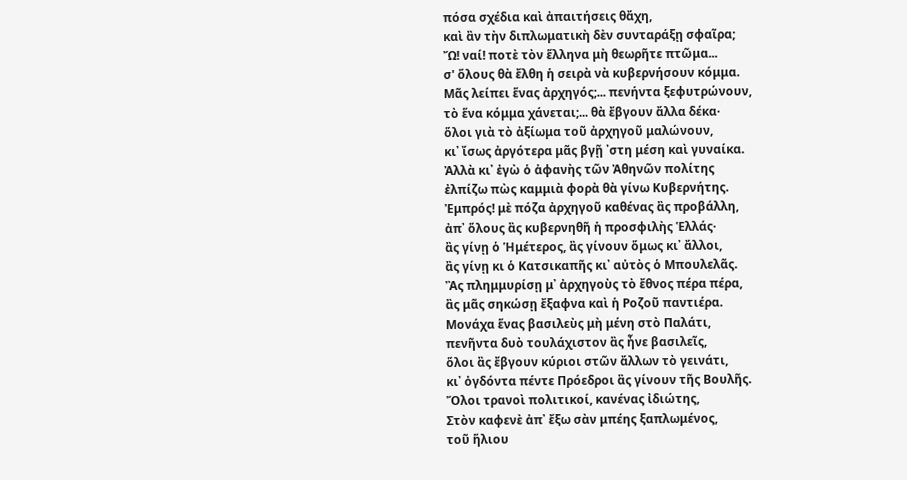πόσα σχέδια καὶ ἀπαιτήσεις θἄχη,
καὶ ἂν τὴν διπλωματικὴ δὲν συνταράξῃ σφαῖρα;
Ὤ! ναί! ποτὲ τὸν ἕλληνα μὴ θεωρῆτε πτῶμα...
σ' ὅλους θὰ ἔλθη ἡ σειρὰ νὰ κυβερνήσουν κόμμα.
Μᾶς λείπει ἕνας ἀρχηγός;... πενήντα ξεφυτρώνουν,
τὸ ἕνα κόμμα χάνεται;... θὰ ἔβγουν ἄλλα δέκα·
ὅλοι γιὰ τὸ ἀξίωμα τοῦ ἀρχηγοῦ μαλώνουν,
κι᾿ ἴσως ἀργότερα μᾶς βγῇ ᾿στη μέση καὶ γυναίκα.
Ἀλλὰ κι᾿ ἐγὼ ὁ ἀφανὴς τῶν Ἀθηνῶν πολίτης
ἐλπίζω πὼς καμμιὰ φορὰ θὰ γίνω Κυβερνήτης.
Ἐμπρός! μὲ πόζα ἀρχηγοῦ καθένας ἂς προβάλλη,
ἀπ᾿ ὅλους ἂς κυβερνηθῆ ἡ προσφιλὴς Ἑλλάς·
ἂς γίνῃ ὁ Ἡμέτερος, ἂς γίνουν ὅμως κι᾿ ἄλλοι,
ἂς γίνῃ κι ὁ Κατσικαπῆς κι᾿ αὐτὸς ὁ Μπουλελᾶς.
Ἂς πλημμυρίσῃ μ᾿ ἀρχηγοὺς τὸ ἔθνος πέρα πέρα,
ἂς μᾶς σηκώσῃ ἔξαφνα καὶ ἡ Ροζοῦ παντιέρα.
Μονάχα ἕνας βασιλεὺς μὴ μένη στὸ Παλάτι,
πενῆντα δυὸ τουλάχιστον ἂς ἦνε βασιλεῖς,
ὅλοι ἂς ἔβγουν κύριοι στῶν ἄλλων τὸ γεινάτι,
κι᾿ ὀγδόντα πέντε Πρόεδροι ἂς γίνουν τῆς Βουλῆς.
Ὅλοι τρανοὶ πολιτικοί, κανένας ἰδιώτης,
Στὸν καφενὲ ἀπ᾿ ἔξω σὰν μπέης ξαπλωμένος,
τοῦ ἥλιου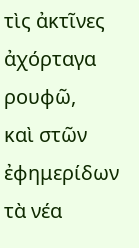τὶς ἀκτῖνες ἀχόρταγα ρουφῶ,
καὶ στῶν ἐφημερίδων τὰ νέα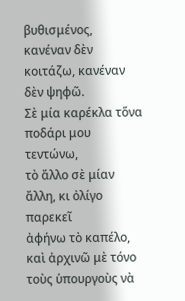βυθισμένος,
κανέναν δὲν κοιτάζω, κανέναν δὲν ψηφῶ.
Σὲ μία καρέκλα τὅνα ποδάρι μου τεντώνω,
τὸ ἄλλο σὲ μίαν ἄλλη, κι ὀλίγο παρεκεῖ
ἀφήνω τὸ καπέλο, καὶ ἀρχινῶ μὲ τόνο
τοὺς ὑπουργοὺς νὰ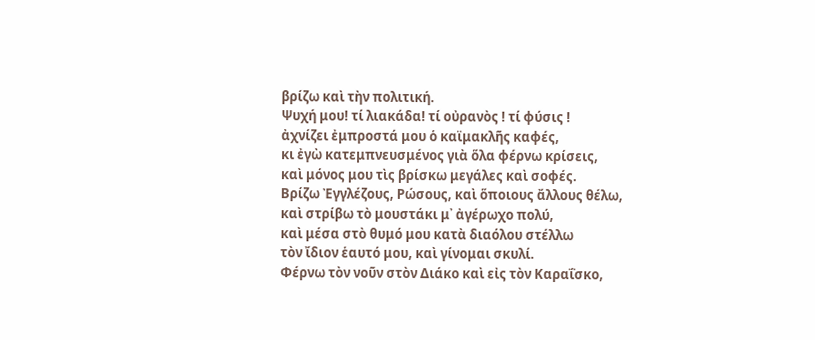βρίζω καὶ τὴν πολιτική.
Ψυχή μου! τί λιακάδα! τί οὐρανὸς ! τί φύσις !
ἀχνίζει ἐμπροστά μου ὁ καϊμακλῆς καφές,
κι ἐγὼ κατεμπνευσμένος γιὰ ὅλα φέρνω κρίσεις,
καὶ μόνος μου τὶς βρίσκω μεγάλες καὶ σοφές.
Βρίζω Ἐγγλέζους, Ρώσους, καὶ ὅποιους ἄλλους θέλω,
καὶ στρίβω τὸ μουστάκι μ᾿ ἀγέρωχο πολύ,
καὶ μέσα στὸ θυμό μου κατὰ διαόλου στέλλω
τὸν ἴδιον ἑαυτό μου, καὶ γίνομαι σκυλί.
Φέρνω τὸν νοῦν στὸν Διάκο καὶ εἰς τὸν Καραΐσκο,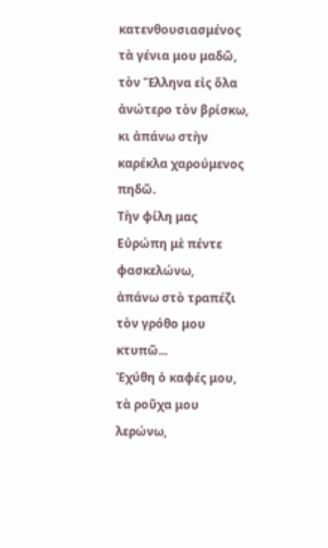κατενθουσιασμένος τὰ γένια μου μαδῶ,
τὸν Ἕλληνα εἰς ὅλα ἀνώτερο τὸν βρίσκω,
κι ἀπάνω στὴν καρέκλα χαρούμενος πηδῶ.
Τὴν φίλη μας Εὐρώπη μὲ πέντε φασκελώνω,
ἀπάνω στὸ τραπέζι τὸν γρόθο μου κτυπῶ...
Ἐχύθη ὁ καφές μου, τὰ ροῦχα μου λερώνω,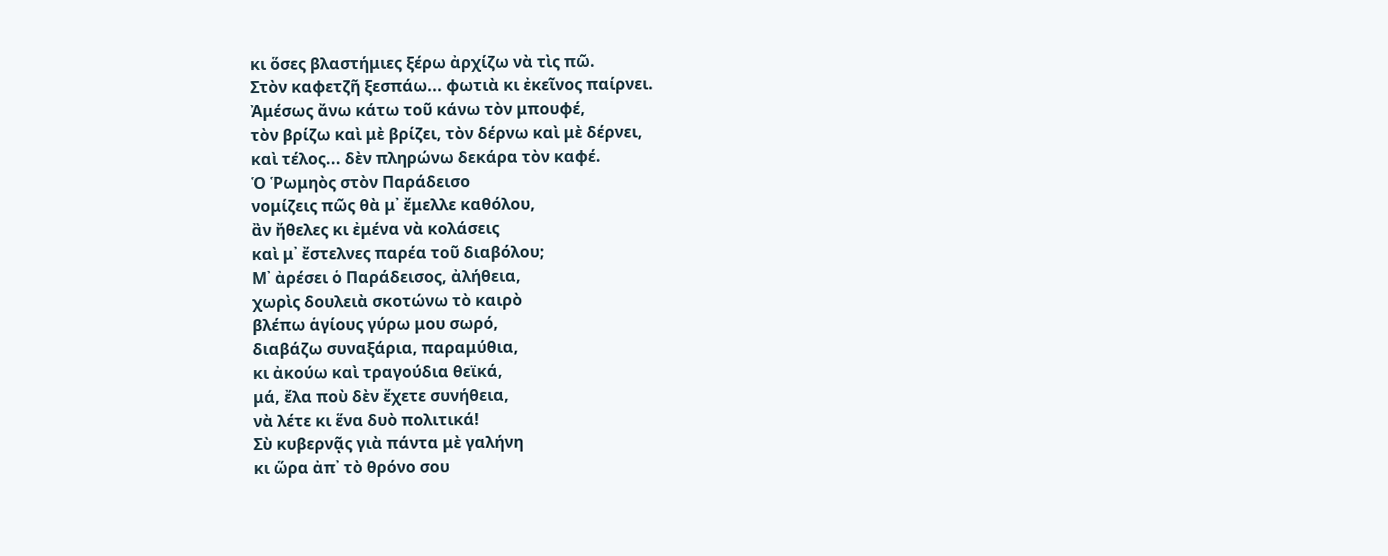κι ὅσες βλαστήμιες ξέρω ἀρχίζω νὰ τὶς πῶ.
Στὸν καφετζῆ ξεσπάω... φωτιὰ κι ἐκεῖνος παίρνει.
Ἀμέσως ἄνω κάτω τοῦ κάνω τὸν μπουφέ,
τὸν βρίζω καὶ μὲ βρίζει, τὸν δέρνω καὶ μὲ δέρνει,
καὶ τέλος... δὲν πληρώνω δεκάρα τὸν καφέ.
Ὁ Ῥωμηὸς στὸν Παράδεισο
νομίζεις πῶς θὰ μ᾿ ἔμελλε καθόλου,
ἂν ἤθελες κι ἐμένα νὰ κολάσεις
καὶ μ᾿ ἔστελνες παρέα τοῦ διαβόλου;
Μ᾿ ἀρέσει ὁ Παράδεισος, ἀλήθεια,
χωρὶς δουλειὰ σκοτώνω τὸ καιρὸ
βλέπω ἁγίους γύρω μου σωρό,
διαβάζω συναξάρια, παραμύθια,
κι ἀκούω καὶ τραγούδια θεϊκά,
μά, ἔλα ποὺ δὲν ἔχετε συνήθεια,
νὰ λέτε κι ἕνα δυὸ πολιτικά!
Σὺ κυβερνᾷς γιὰ πάντα μὲ γαλήνη
κι ὥρα ἀπ᾿ τὸ θρόνο σου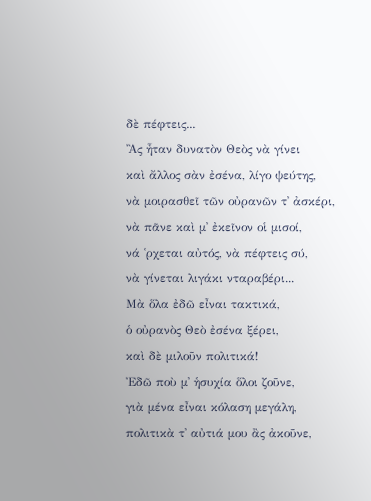δὲ πέφτεις...
Ἂς ἦταν δυνατὸν Θεὸς νὰ γίνει
καὶ ἄλλος σὰν ἐσένα, λίγο ψεύτης,
νὰ μοιρασθεῖ τῶν οὐρανῶν τ᾿ ἀσκέρι,
νὰ πᾶνε καὶ μ᾿ ἐκεῖνον οἱ μισοί,
νά ῾ρχεται αὐτός, νὰ πέφτεις σύ,
νὰ γίνεται λιγάκι νταραβέρι...
Μὰ ὅλα ἐδῶ εἶναι τακτικά,
ὁ οὐρανὸς Θεὸ ἐσένα ξέρει,
καὶ δὲ μιλοῦν πολιτικά!
Ἐδῶ ποὺ μ᾿ ἡσυχία ὅλοι ζοῦνε,
γιὰ μένα εἶναι κόλαση μεγάλη,
πολιτικὰ τ᾿ αὐτιά μου ἂς ἀκοῦνε,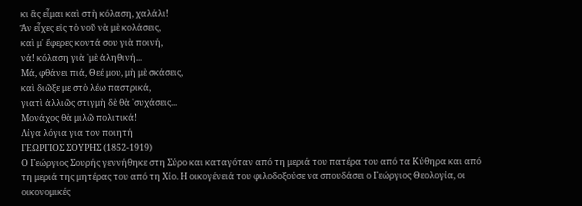κι ἂς εἶμαι καὶ στὴ κόλαση, χαλάλι!
Ἂν εἶχες εἰς τὸ νοῦ νὰ μὲ κολάσεις,
καὶ μ᾿ ἔφερες κοντά σου γιὰ ποινή,
νά! κόλαση γιὰ ῾μὲ ἀληθινή...
Μά, φθάνει πιά, Θεέ μου, μὴ μὲ σκάσεις,
καὶ διῶξε με στὸ λέω παστρικά,
γιατὶ ἀλλιῶς στιγμὴ δὲ θὰ ῾συχάσεις...
Μονάχος θὰ μιλῶ πολιτικά!
Λίγα λόγια για τον ποιητή
ΓΕΩΡΓΙΟΣ ΣΟΥΡΗΣ (1852-1919)
Ο Γεώργιος Σουρής γεννήθηκε στη Σύρο και καταγόταν από τη μεριά του πατέρα του από τα Κύθηρα και από τη μεριά της μητέρας του από τη Χίο. Η οικογένειά του φιλοδοξούσε να σπουδάσει ο Γεώργιος Θεολογία, οι οικονομικές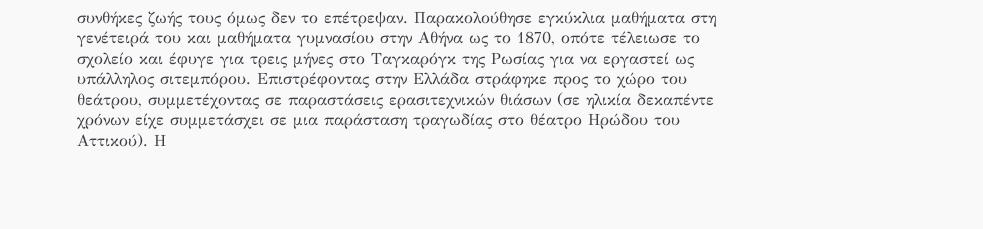συνθήκες ζωής τους όμως δεν το επέτρεψαν. Παρακολούθησε εγκύκλια μαθήματα στη γενέτειρά του και μαθήματα γυμνασίου στην Αθήνα ως το 1870, οπότε τέλειωσε το σχολείο και έφυγε για τρεις μήνες στο Ταγκαρόγκ της Ρωσίας για να εργαστεί ως υπάλληλος σιτεμπόρου. Επιστρέφοντας στην Ελλάδα στράφηκε προς το χώρο του θεάτρου, συμμετέχοντας σε παραστάσεις ερασιτεχνικών θιάσων (σε ηλικία δεκαπέντε χρόνων είχε συμμετάσχει σε μια παράσταση τραγωδίας στο θέατρο Ηρώδου του Αττικού). Η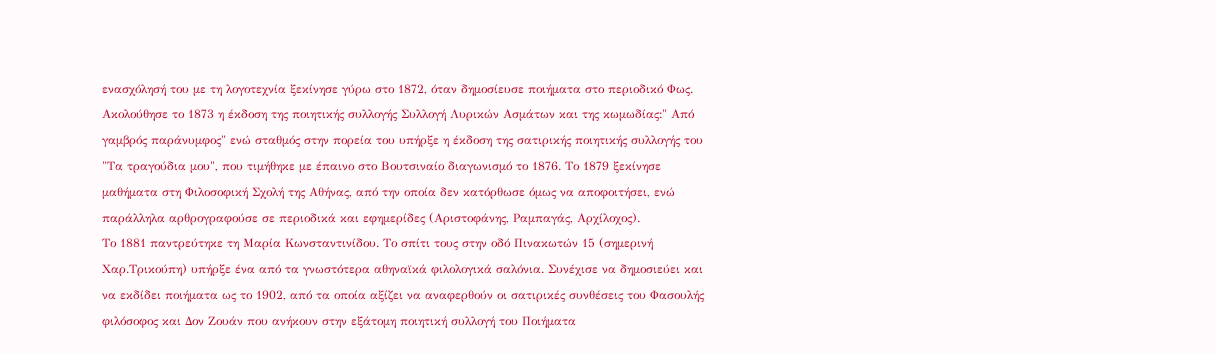ενασχόλησή του με τη λογοτεχνία ξεκίνησε γύρω στο 1872, όταν δημοσίευσε ποιήματα στο περιοδικό Φως. Ακολούθησε το 1873 η έκδοση της ποιητικής συλλογής Συλλογή Λυρικών Ασμάτων και της κωμωδίας:" Από γαμβρός παράνυμφος" ενώ σταθμός στην πορεία του υπήρξε η έκδοση της σατιρικής ποιητικής συλλογής του "Τα τραγούδια μου", που τιμήθηκε με έπαινο στο Βουτσιναίο διαγωνισμό το 1876. Το 1879 ξεκίνησε μαθήματα στη Φιλοσοφική Σχολή της Αθήνας, από την οποία δεν κατόρθωσε όμως να αποφοιτήσει, ενώ παράλληλα αρθρογραφούσε σε περιοδικά και εφημερίδες (Αριστοφάνης, Ραμπαγάς, Αρχίλοχος).
Το 1881 παντρεύτηκε τη Μαρία Κωνσταντινίδου. Το σπίτι τους στην οδό Πινακωτών 15 (σημερινή Χαρ.Τρικούπη) υπήρξε ένα από τα γνωστότερα αθηναϊκά φιλολογικά σαλόνια. Συνέχισε να δημοσιεύει και να εκδίδει ποιήματα ως το 1902, από τα οποία αξίζει να αναφερθούν οι σατιρικές συνθέσεις του Φασουλής φιλόσοφος και Δον Ζουάν που ανήκουν στην εξάτομη ποιητική συλλογή του Ποιήματα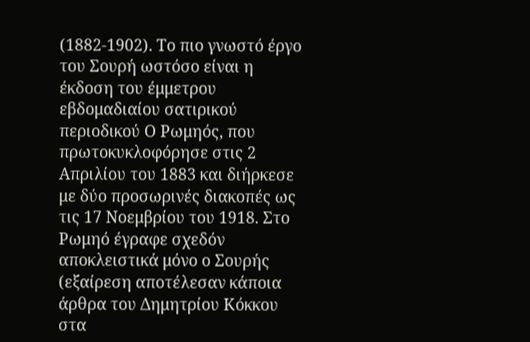(1882-1902). Το πιο γνωστό έργο του Σουρή ωστόσο είναι η έκδοση του έμμετρου εβδομαδιαίου σατιρικού περιοδικού Ο Ρωμηός, που πρωτοκυκλοφόρησε στις 2 Απριλίου του 1883 και διήρκεσε με δύο προσωρινές διακοπές ως τις 17 Νοεμβρίου του 1918. Στο Ρωμηό έγραφε σχεδόν αποκλειστικά μόνο ο Σουρής (εξαίρεση αποτέλεσαν κάποια άρθρα του Δημητρίου Κόκκου στα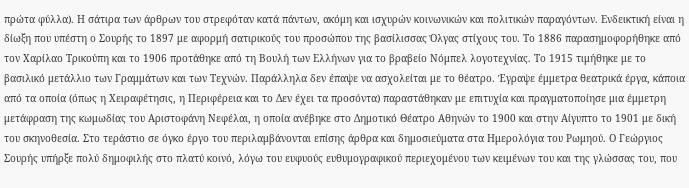πρώτα φύλλα). Η σάτιρα των άρθρων του στρεφόταν κατά πάντων, ακόμη και ισχυρών κοινωνικών και πολιτικών παραγόντων. Ενδεικτική είναι η δίωξη που υπέστη ο Σουρής το 1897 με αφορμή σατιρικούς του προσώπου της βασίλισσας Όλγας στίχους του. Το 1886 παρασημοφορήθηκε από τον Χαρίλαο Τρικούπη και το 1906 προτάθηκε από τη Βουλή των Ελλήνων για το βραβείο Νόμπελ λογοτεχνίας. Το 1915 τιμήθηκε με το βασιλικό μετάλλιο των Γραμμάτων και των Τεχνών. Παράλληλα δεν έπαψε να ασχολείται με το θέατρο. Έγραψε έμμετρα θεατρικά έργα, κάποια από τα οποία (όπως η Χειραφέτησις, η Περιφέρεια και το Δεν έχει τα προσόντα) παραστάθηκαν με επιτυχία και πραγματοποίησε μια έμμετρη μετάφραση της κωμωδίας του Αριστοφάνη Νεφέλαι, η οποία ανέβηκε στο Δημοτικό Θέατρο Αθηνών το 1900 και στην Αίγυπτο το 1901 με δική του σκηνοθεσία. Στο τεράστιο σε όγκο έργο του περιλαμβάνονται επίσης άρθρα και δημοσιεύματα στα Ημερολόγια του Ρωμηού. Ο Γεώργιος Σουρής υπήρξε πολύ δημοφιλής στο πλατύ κοινό, λόγω του ευφυούς ευθυμογραφικού περιεχομένου των κειμένων του και της γλώσσας του, που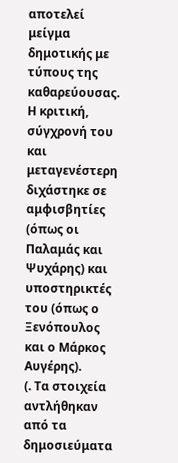αποτελεί μείγμα δημοτικής με τύπους της καθαρεύουσας. Η κριτική, σύγχρονή του και μεταγενέστερη διχάστηκε σε αμφισβητίες (όπως οι Παλαμάς και Ψυχάρης) και υποστηρικτές του (όπως ο Ξενόπουλος και ο Μάρκος Αυγέρης).
(. Τα στοιχεία αντλήθηκαν από τα δημοσιεύματα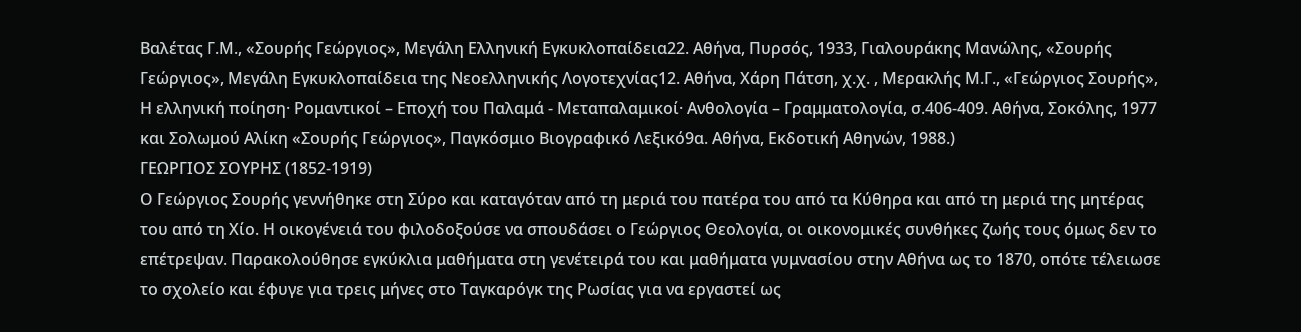Βαλέτας Γ.Μ., «Σουρής Γεώργιος», Μεγάλη Ελληνική Εγκυκλοπαίδεια22. Αθήνα, Πυρσός, 1933, Γιαλουράκης Μανώλης, «Σουρής Γεώργιος», Μεγάλη Εγκυκλοπαίδεια της Νεοελληνικής Λογοτεχνίας12. Αθήνα, Χάρη Πάτση, χ.χ. , Μερακλής Μ.Γ., «Γεώργιος Σουρής», Η ελληνική ποίηση· Ρομαντικοί – Εποχή του Παλαμά - Μεταπαλαμικοί· Ανθολογία – Γραμματολογία, σ.406-409. Αθήνα, Σοκόλης, 1977 και Σολωμού Αλίκη «Σουρής Γεώργιος», Παγκόσμιο Βιογραφικό Λεξικό9α. Αθήνα, Εκδοτική Αθηνών, 1988.)
ΓΕΩΡΓΙΟΣ ΣΟΥΡΗΣ (1852-1919)
Ο Γεώργιος Σουρής γεννήθηκε στη Σύρο και καταγόταν από τη μεριά του πατέρα του από τα Κύθηρα και από τη μεριά της μητέρας του από τη Χίο. Η οικογένειά του φιλοδοξούσε να σπουδάσει ο Γεώργιος Θεολογία, οι οικονομικές συνθήκες ζωής τους όμως δεν το επέτρεψαν. Παρακολούθησε εγκύκλια μαθήματα στη γενέτειρά του και μαθήματα γυμνασίου στην Αθήνα ως το 1870, οπότε τέλειωσε το σχολείο και έφυγε για τρεις μήνες στο Ταγκαρόγκ της Ρωσίας για να εργαστεί ως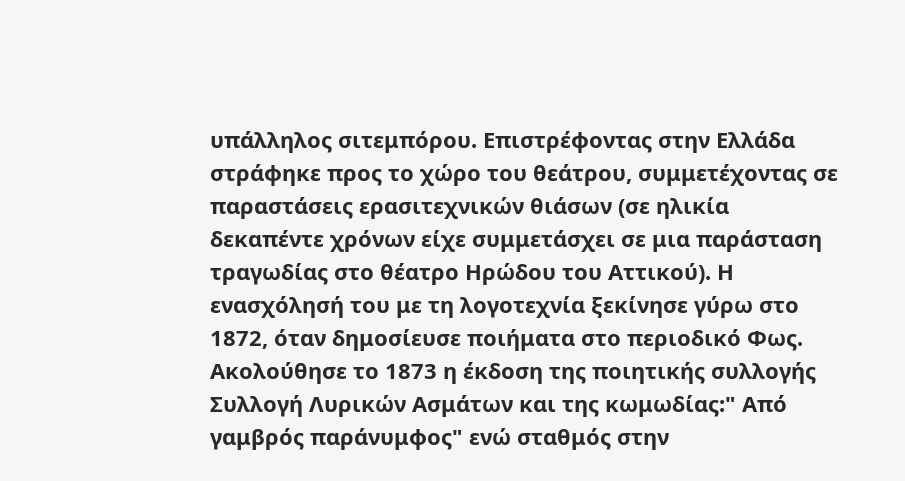υπάλληλος σιτεμπόρου. Επιστρέφοντας στην Ελλάδα στράφηκε προς το χώρο του θεάτρου, συμμετέχοντας σε παραστάσεις ερασιτεχνικών θιάσων (σε ηλικία δεκαπέντε χρόνων είχε συμμετάσχει σε μια παράσταση τραγωδίας στο θέατρο Ηρώδου του Αττικού). Η ενασχόλησή του με τη λογοτεχνία ξεκίνησε γύρω στο 1872, όταν δημοσίευσε ποιήματα στο περιοδικό Φως. Ακολούθησε το 1873 η έκδοση της ποιητικής συλλογής Συλλογή Λυρικών Ασμάτων και της κωμωδίας:" Από γαμβρός παράνυμφος" ενώ σταθμός στην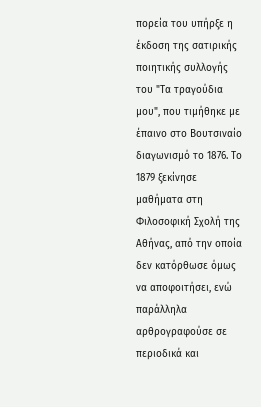πορεία του υπήρξε η έκδοση της σατιρικής ποιητικής συλλογής του "Τα τραγούδια μου", που τιμήθηκε με έπαινο στο Βουτσιναίο διαγωνισμό το 1876. Το 1879 ξεκίνησε μαθήματα στη Φιλοσοφική Σχολή της Αθήνας, από την οποία δεν κατόρθωσε όμως να αποφοιτήσει, ενώ παράλληλα αρθρογραφούσε σε περιοδικά και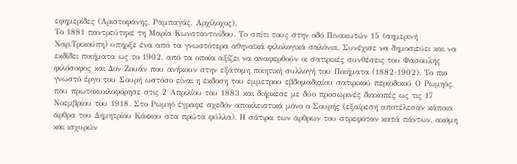εφημερίδες (Αριστοφάνης, Ραμπαγάς, Αρχίλοχος).
Το 1881 παντρεύτηκε τη Μαρία Κωνσταντινίδου. Το σπίτι τους στην οδό Πινακωτών 15 (σημερινή Χαρ.Τρικούπη) υπήρξε ένα από τα γνωστότερα αθηναϊκά φιλολογικά σαλόνια. Συνέχισε να δημοσιεύει και να εκδίδει ποιήματα ως το 1902, από τα οποία αξίζει να αναφερθούν οι σατιρικές συνθέσεις του Φασουλής φιλόσοφος και Δον Ζουάν που ανήκουν στην εξάτομη ποιητική συλλογή του Ποιήματα (1882-1902). Το πιο γνωστό έργο του Σουρή ωστόσο είναι η έκδοση του έμμετρου εβδομαδιαίου σατιρικού περιοδικού Ο Ρωμηός, που πρωτοκυκλοφόρησε στις 2 Απριλίου του 1883 και διήρκεσε με δύο προσωρινές διακοπές ως τις 17 Νοεμβρίου του 1918. Στο Ρωμηό έγραφε σχεδόν αποκλειστικά μόνο ο Σουρής (εξαίρεση αποτέλεσαν κάποια άρθρα του Δημητρίου Κόκκου στα πρώτα φύλλα). Η σάτιρα των άρθρων του στρεφόταν κατά πάντων, ακόμη και ισχυρών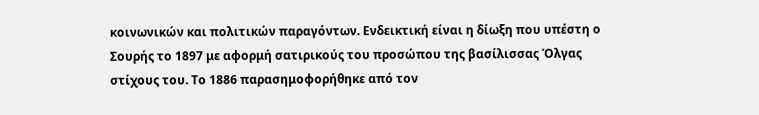κοινωνικών και πολιτικών παραγόντων. Ενδεικτική είναι η δίωξη που υπέστη ο Σουρής το 1897 με αφορμή σατιρικούς του προσώπου της βασίλισσας Όλγας στίχους του. Το 1886 παρασημοφορήθηκε από τον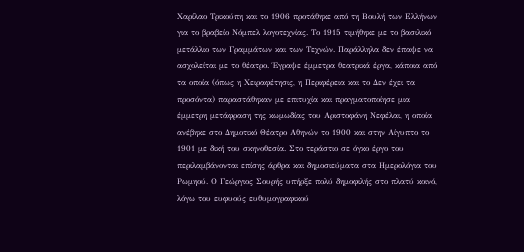Χαρίλαο Τρικούπη και το 1906 προτάθηκε από τη Βουλή των Ελλήνων για το βραβείο Νόμπελ λογοτεχνίας. Το 1915 τιμήθηκε με το βασιλικό μετάλλιο των Γραμμάτων και των Τεχνών. Παράλληλα δεν έπαψε να ασχολείται με το θέατρο. Έγραψε έμμετρα θεατρικά έργα, κάποια από τα οποία (όπως η Χειραφέτησις, η Περιφέρεια και το Δεν έχει τα προσόντα) παραστάθηκαν με επιτυχία και πραγματοποίησε μια έμμετρη μετάφραση της κωμωδίας του Αριστοφάνη Νεφέλαι, η οποία ανέβηκε στο Δημοτικό Θέατρο Αθηνών το 1900 και στην Αίγυπτο το 1901 με δική του σκηνοθεσία. Στο τεράστιο σε όγκο έργο του περιλαμβάνονται επίσης άρθρα και δημοσιεύματα στα Ημερολόγια του Ρωμηού. Ο Γεώργιος Σουρής υπήρξε πολύ δημοφιλής στο πλατύ κοινό, λόγω του ευφυούς ευθυμογραφικού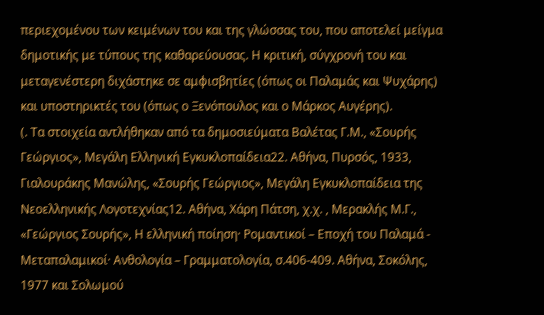περιεχομένου των κειμένων του και της γλώσσας του, που αποτελεί μείγμα δημοτικής με τύπους της καθαρεύουσας. Η κριτική, σύγχρονή του και μεταγενέστερη διχάστηκε σε αμφισβητίες (όπως οι Παλαμάς και Ψυχάρης) και υποστηρικτές του (όπως ο Ξενόπουλος και ο Μάρκος Αυγέρης).
(. Τα στοιχεία αντλήθηκαν από τα δημοσιεύματα Βαλέτας Γ.Μ., «Σουρής Γεώργιος», Μεγάλη Ελληνική Εγκυκλοπαίδεια22. Αθήνα, Πυρσός, 1933, Γιαλουράκης Μανώλης, «Σουρής Γεώργιος», Μεγάλη Εγκυκλοπαίδεια της Νεοελληνικής Λογοτεχνίας12. Αθήνα, Χάρη Πάτση, χ.χ. , Μερακλής Μ.Γ., «Γεώργιος Σουρής», Η ελληνική ποίηση· Ρομαντικοί – Εποχή του Παλαμά - Μεταπαλαμικοί· Ανθολογία – Γραμματολογία, σ.406-409. Αθήνα, Σοκόλης, 1977 και Σολωμού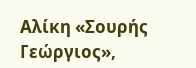Αλίκη «Σουρής Γεώργιος»,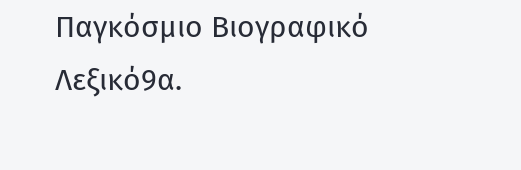Παγκόσμιο Βιογραφικό Λεξικό9α.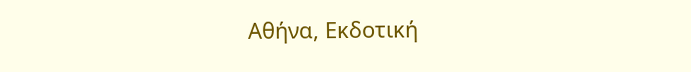Αθήνα, Εκδοτική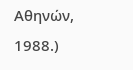Αθηνών, 1988.)